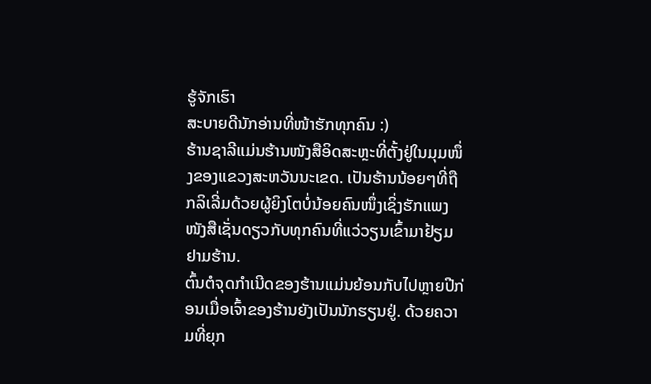ຮູ້ຈັກເຮົາ
ສະບາຍດີນັກອ່ານທີ່ໜ້າຮັກທຸກຄົນ :)
ຮ້ານຊາລີແມ່ນຮ້ານໜັງສືອິດສະຫຼະທີ່ຕັ້ງຢູ່ໃນມຸມໜຶ່ງຂອງແຂວງສະຫວັນນະເຂດ. ເປັນຮ້ານນ້ອຍໆທີ່ຖືກລິເລີ່ມດ້ວຍຜູ້ຍິງໂຕບໍ່ນ້ອຍຄົນໜຶ່ງເຊິ່ງຮັກແພງໜັງສືເຊັ່ນດຽວກັບທຸກຄົນທີ່ແວ່ວຽນເຂົ້າມາຢ້ຽມຢາມຮ້ານ.
ຕົ້ນຕໍຈຸດກຳເນີດຂອງຮ້ານແມ່ນຍ້ອນກັບໄປຫຼາຍປີກ່ອນເມື່ອເຈົ້າຂອງຮ້ານຍັງເປັນນັກຮຽນຢູ່. ດ້ວຍຄວາມທີ່ຍຸກ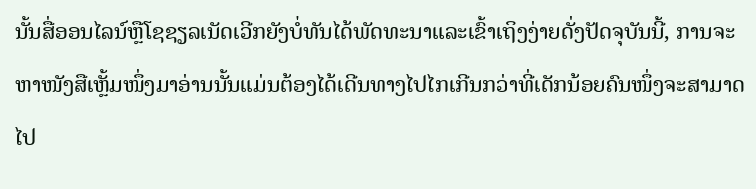ນັ້ນສື່ອອນໄລນ໌ຫຼືໂຊຊຽລເນັດເວີກຍັງບໍ່ທັນໄດ້ພັດທະນາແລະເຂົ້າເຖິງງ່າຍດັ່ງປັດຈຸບັນນີ້, ການຈະຫາໜັງສືເຫຼັ້ມໜຶ່ງມາອ່ານນັ້ນແມ່ນຕ້ອງໄດ້ເດີນທາງໄປໄກເກີນກວ່າທີ່ເດັກນ້ອຍຄົນໜຶ່ງຈະສາມາດໄປ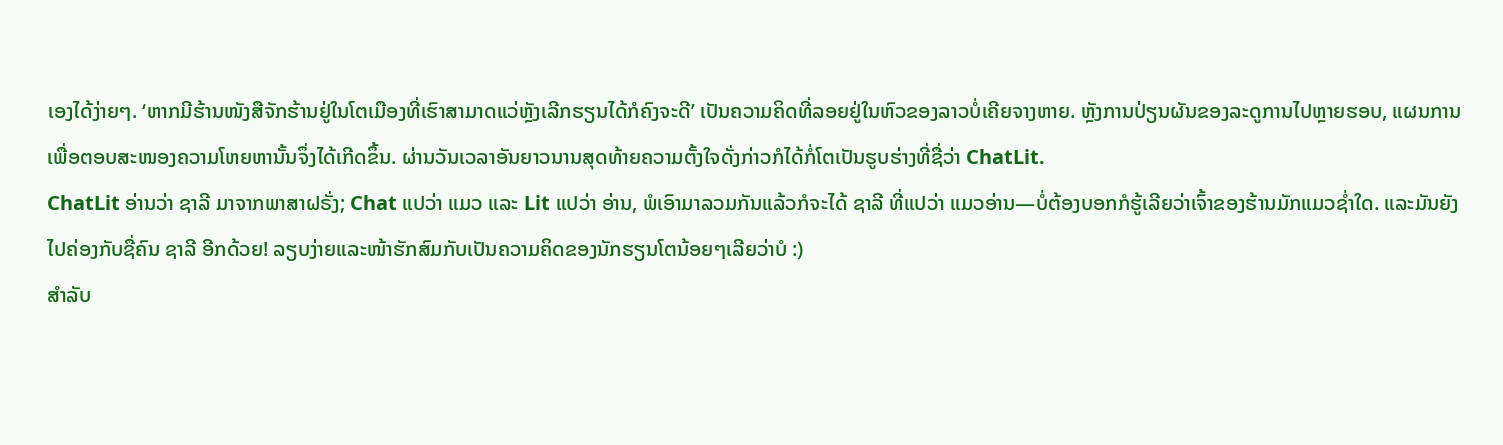ເອງໄດ້ງ່າຍໆ. ‘ຫາກມີຮ້ານໜັງສືຈັກຮ້ານຢູ່ໃນໂຕເມືອງທີ່ເຮົາສາມາດແວ່ຫຼັງເລີກຮຽນໄດ້ກໍຄົງຈະດີ’ ເປັນຄວາມຄິດທີ່ລອຍຢູ່ໃນຫົວຂອງລາວບໍ່ເຄີຍຈາງຫາຍ. ຫຼັງການປ່ຽນຜັນຂອງລະດູການໄປຫຼາຍຮອບ, ແຜນການເພື່ອຕອບສະໜອງຄວາມໂຫຍຫານັ້ນຈຶ່ງໄດ້ເກີດຂຶ້ນ. ຜ່ານວັນເວລາອັນຍາວນານສຸດທ້າຍຄວາມຕັ້ງໃຈດັ່ງກ່າວກໍໄດ້ກໍ່ໂຕເປັນຮູບຮ່າງທີ່ຊື່ວ່າ ChatLit.
ChatLit ອ່ານວ່າ ຊາລີ ມາຈາກພາສາຝຣັ່ງ; Chat ແປວ່າ ແມວ ແລະ Lit ແປວ່າ ອ່ານ, ພໍເອົາມາລວມກັນແລ້ວກໍຈະໄດ້ ຊາລີ ທີ່ແປວ່າ ແມວອ່ານ—ບໍ່ຕ້ອງບອກກໍຮູ້ເລີຍວ່າເຈົ້າຂອງຮ້ານມັກແມວຊ່ຳໃດ. ແລະມັນຍັງໄປຄ່ອງກັບຊື່ຄົນ ຊາລີ ອີກດ້ວຍ! ລຽບງ່າຍແລະໜ້າຮັກສົມກັບເປັນຄວາມຄິດຂອງນັກຮຽນໂຕນ້ອຍໆເລີຍວ່າບໍ :)
ສຳລັບ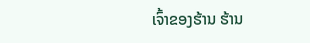ເຈົ້າຂອງຮ້ານ ຮ້ານ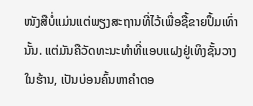ໜັງສືບໍ່ແມ່ນແຕ່ພຽງສະຖານທີ່ໄວ້ເພື່ອຊື້ຂາຍປຶ້ມເທົ່ານັ້ນ. ແຕ່ມັນຄືວັດທະນະທຳທີ່ແອບແຝງຢູ່ເທິງຊັ້ນວາງໃນຮ້ານ, ເປັນບ່ອນຄົ້ນຫາຄຳຕອ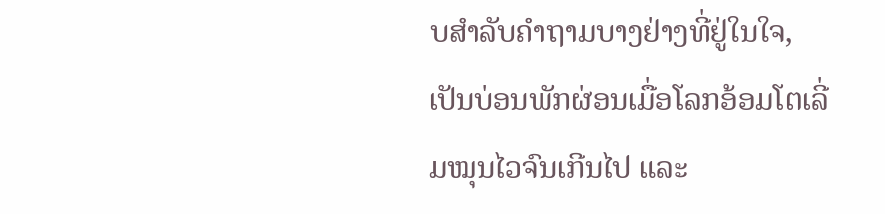ບສຳລັບຄຳຖາມບາງຢ່າງທີ່ຢູ່ໃນໃຈ, ເປັນບ່ອນພັກຜ່ອນເມື່ອໂລກອ້ອມໂຕເລີ່ມໝຸນໄວຈົນເກີນໄປ ແລະ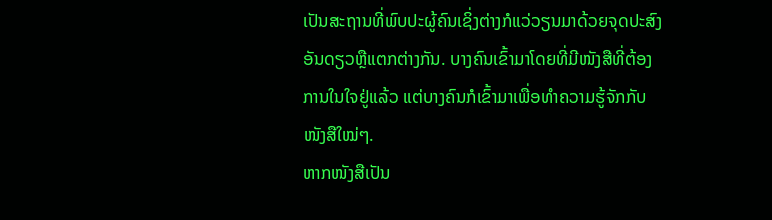ເປັນສະຖານທີ່ພົບປະຜູ້ຄົນເຊິ່ງຕ່າງກໍແວ່ວຽນມາດ້ວຍຈຸດປະສົງອັນດຽວຫຼືແຕກຕ່າງກັນ. ບາງຄົນເຂົ້າມາໂດຍທີ່ມີໜັງສືທີ່ຕ້ອງການໃນໃຈຢູ່ແລ້ວ ແຕ່ບາງຄົນກໍເຂົ້າມາເພື່ອທຳຄວາມຮູ້ຈັກກັບໜັງສືໃໝ່ໆ.
ຫາກໜັງສືເປັນ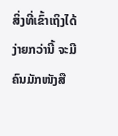ສິ່ງທີ່ເຂົ້າເຖິງໄດ້ງ່າຍກວ່ານີ້ ຈະມີຄົນມັກໜັງສື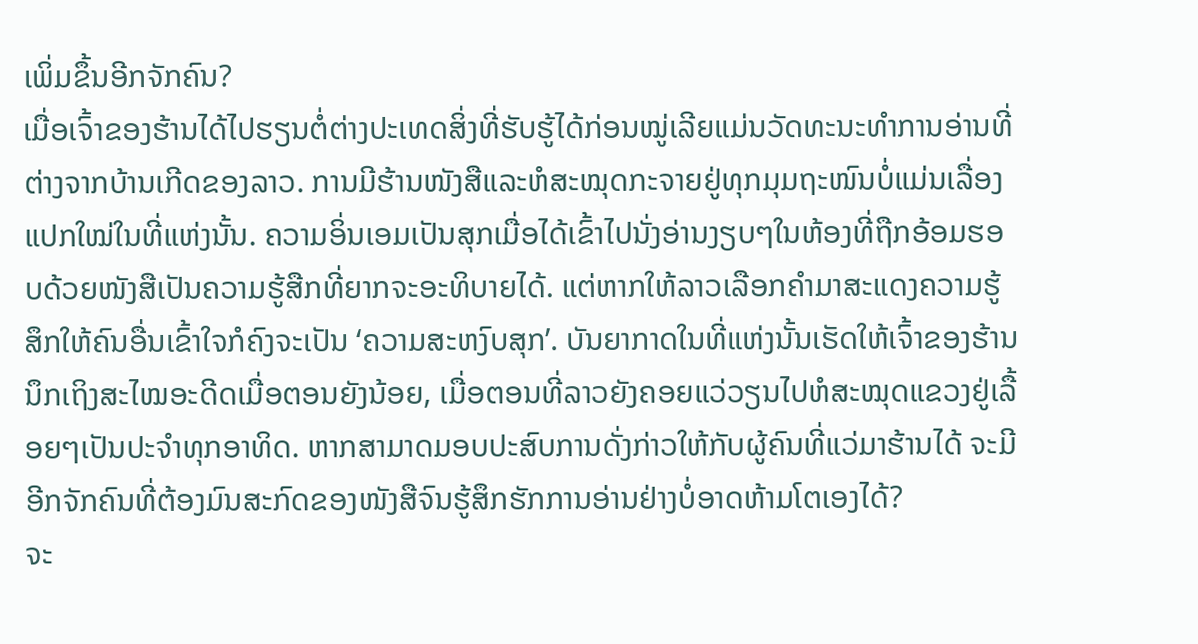ເພິ່ມຂຶ້ນອີກຈັກຄົນ?
ເມື່ອເຈົ້າຂອງຮ້ານໄດ້ໄປຮຽນຕໍ່ຕ່າງປະເທດສິ່ງທີ່ຮັບຮູ້ໄດ້ກ່ອນໝູ່ເລີຍແມ່ນວັດທະນະທຳການອ່ານທີ່ຕ່າງຈາກບ້ານເກີດຂອງລາວ. ການມີຮ້ານໜັງສືແລະຫໍສະໝຸດກະຈາຍຢູ່ທຸກມຸມຖະໜົນບໍ່ແມ່ນເລື່ອງແປກໃໝ່ໃນທີ່ແຫ່ງນັ້ນ. ຄວາມອິ່ນເອມເປັນສຸກເມື່ອໄດ້ເຂົ້າໄປນັ່ງອ່ານງຽບໆໃນຫ້ອງທີ່ຖືກອ້ອມຮອບດ້ວຍໜັງສືເປັນຄວາມຮູ້ສືກທີ່ຍາກຈະອະທິບາຍໄດ້. ແຕ່ຫາກໃຫ້ລາວເລືອກຄຳມາສະແດງຄວາມຮູ້ສຶກໃຫ້ຄົນອື່ນເຂົ້າໃຈກໍຄົງຈະເປັນ ‘ຄວາມສະຫງົບສຸກ’. ບັນຍາກາດໃນທີ່ແຫ່ງນັ້ນເຮັດໃຫ້ເຈົ້າຂອງຮ້ານນຶກເຖິງສະໄໝອະດີດເມື່ອຕອນຍັງນ້ອຍ, ເມື່ອຕອນທີ່ລາວຍັງຄອຍແວ່ວຽນໄປຫໍສະໝຸດແຂວງຢູ່ເລື້ອຍໆເປັນປະຈຳທຸກອາທິດ. ຫາກສາມາດມອບປະສົບການດັ່ງກ່າວໃຫ້ກັບຜູ້ຄົນທີ່ແວ່ມາຮ້ານໄດ້ ຈະມີອີກຈັກຄົນທີ່ຕ້ອງມົນສະກົດຂອງໜັງສືຈົນຮູ້ສຶກຮັກການອ່ານຢ່າງບໍ່ອາດຫ້າມໂຕເອງໄດ້?
ຈະ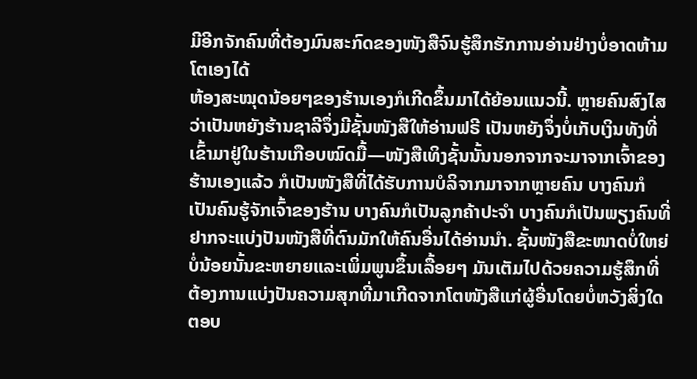ມີອີກຈັກຄົນທີ່ຕ້ອງມົນສະກົດຂອງໜັງສືຈົນຮູ້ສຶກຮັກການອ່ານຢ່າງບໍ່ອາດຫ້າມໂຕເອງໄດ້
ຫ້ອງສະໝຸດນ້ອຍໆຂອງຮ້ານເອງກໍເກີດຂຶ້ນມາໄດ້ຍ້ອນແນວນີ້. ຫຼາຍຄົນສົງໄສວ່າເປັນຫຍັງຮ້ານຊາລີຈຶ່ງມີຊັ້ນໜັງສືໃຫ້ອ່ານຟຣີ ເປັນຫຍັງຈຶ່ງບໍ່ເກັບເງິນທັງທີ່ເຂົ້າມາຢູ່ໃນຮ້ານເກືອບໝົດມື້—ໜັງສືເທິງຊັ້ນນັ້ນນອກຈາກຈະມາຈາກເຈົ້າຂອງຮ້ານເອງແລ້ວ ກໍເປັນໜັງສືທີ່ໄດ້ຮັບການບໍລິຈາກມາຈາກຫຼາຍຄົນ ບາງຄົນກໍເປັນຄົນຮູ້ຈັກເຈົ້າຂອງຮ້ານ ບາງຄົນກໍເປັນລູກຄ້າປະຈຳ ບາງຄົນກໍເປັນພຽງຄົນທີ່ຢາກຈະແບ່ງປັນໜັງສືທີ່ຕົນມັກໃຫ້ຄົນອື່ນໄດ້ອ່ານນຳ. ຊັ້ນໜັງສືຂະໜາດບໍ່ໃຫຍ່ບໍ່ນ້ອຍນັ້ນຂະຫຍາຍແລະເພິ່ມພູນຂຶ້ນເລື້ອຍໆ ມັນເຕັມໄປດ້ວຍຄວາມຮູ້ສຶກທີ່ຕ້ອງການແບ່ງປັນຄວາມສຸກທີ່ມາເກີດຈາກໂຕໜັງສືແກ່ຜູ້ອື່ນໂດຍບໍ່ຫວັງສິ່ງໃດຕອບ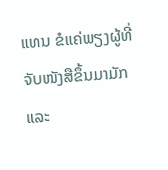ແທນ ຂໍແຄ່ພຽງຜູ້ທີ່ຈັບໜັງສືຂຶ້ນມາມັກແລະ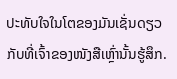ປະທັບໃຈໃນໂຕຂອງມັນເຊັ່ນດຽວກັບທີ່ເຈົ້າຂອງໜັງສືເຫຼົ່ານັ້ນຮູ້ສຶກ.